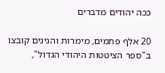ככה יהודים מדברים

20 אלף פתמים, מימרות והגיגים קובצו ב"ספר הציטטות היהודי הגדול",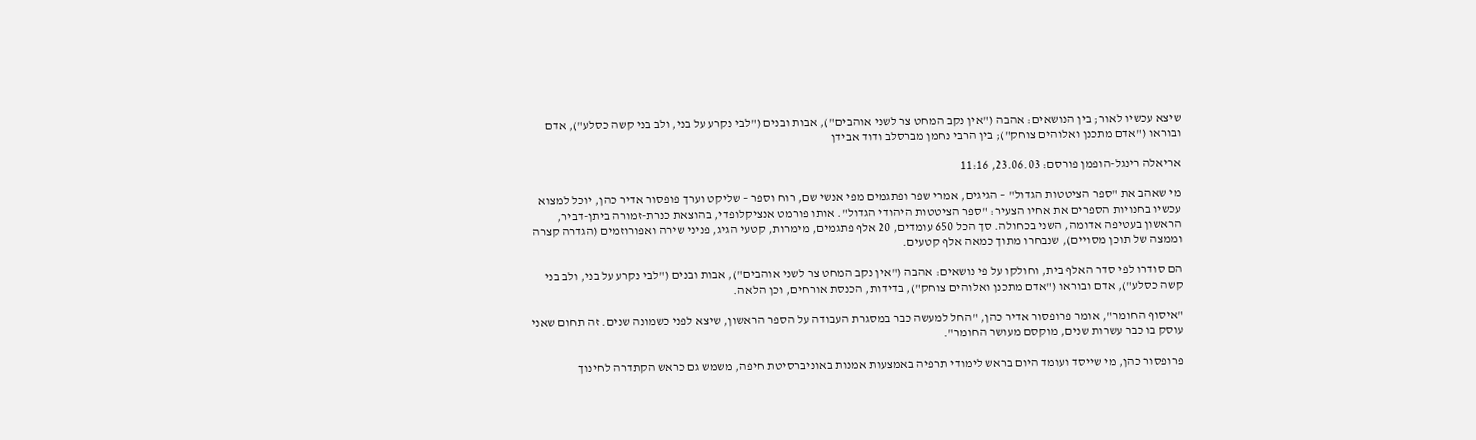שיצא עכשיו לאור; בין הנושאים: אהבה ("אין נקב המחט צר לשני אוהבים"), אבות ובנים ("לבי נקרע על בני, ולב בני קשה כסלע"), אדם ובוראו ("אדם מתכנן ואלוהים צוחק"); בין הרבי נחמן מברסלב ודוד אבידן

אריאלה רינגל-הופמן פורסם: 23.06.03, 11:16

מי שאהב את "ספר הציטטות הגדול" – הגיגים, אמרי שפר ופתגמים מפי אנשי שם, רוח וספר – שליקט וערך פופסור אדיר כהן, יוכל למצוא עכשיו בחנויות הספרים את אחיו הצעיר: "ספר הציטטות היהודי הגדול". אותו פורמט אנציקלופדי, בהוצאת כנרת-זמורה ביתן-דביר, הראשון בעטיפה אדומה, השני בכחולה. סך הכל 650 עומדים, 20 אלף פתגמים, מימרות, קטעי הגיג, פניני שירה ואפורוזמים (הגדרה קצרה וממצה של תוכן מסויים), שנבחרו מתוך כמאה אלף קטעים.

הם סודרו לפי סדר האלף בית, וחולקו על פי נושאים: אהבה ("אין נקב המחט צר לשני אוהבים"), אבות ובנים ("לבי נקרע על בני, ולב בני קשה כסלע"), אדם ובוראו ("אדם מתכנן ואלוהים צוחק"), בדידות, הכנסת אורחים, וכן הלאה.

"איסוף החומר", אומר פרופסור אדיר כהן, "החל למעשה כבר במסגרת העבודה על הספר הראשון, שיצא לפני כשמונה שנים. זה תחום שאני עוסק בו כבר עשרות שנים, מוקסם מעושר החומר".

פרופסור כהן, מי שייסד ועומד היום בראש לימודי תרפיה באמצעות אמנות באוניברסיטת חיפה, משמש גם כראש הקתדרה לחינוך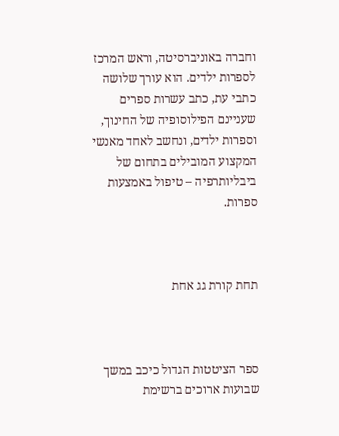וחברה באוניברסיטה, וראש המרכז לספרות ילדים. הוא עורך שלושה כתבי עת, כתב עשרות ספרים שעניינם הפילוסופיה של החינוך, וספרות ילדים, ונחשב לאחד מאנשי המקצוע המובילים בתחום של ביבליותרפיה – טיפול באמצעות ספרות.



תחת קורת גג אחת



ספר הציטטות הגדול כיכב במשך שבועות ארוכים ברשימת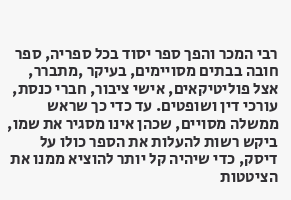רבי המכר והפך ספר יסוד בכל ספריה, ספר חובה בבתים מסויימים, בעיקר ,מתברר, אצל פוליטיקאים, אישי ציבור, חברי כנסת, עורכי דין ושופטים. עד כדי כך שראש ממשלה מסויים, שכהן אינו מסגיר את שמו, ביקש רשות להעלות את הספר כולו על דיסק, כדי שיהיה קל יותר להוציא ממנו את הציטטות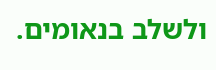ולשלב בנאומים.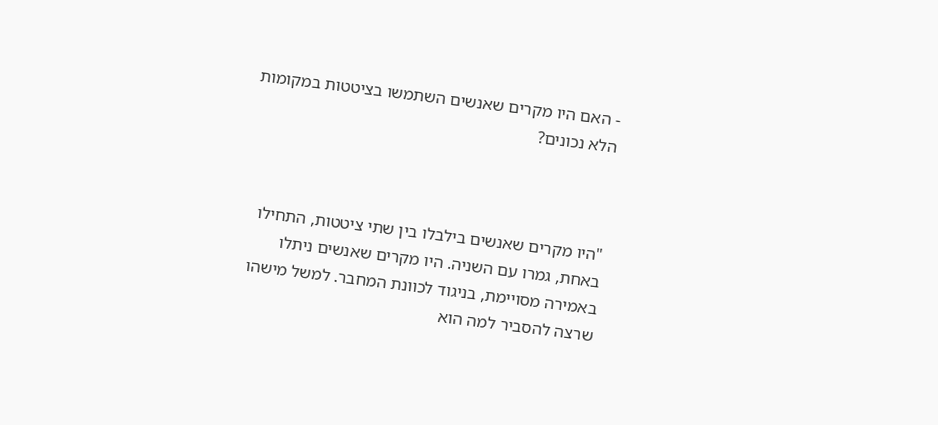- האם היו מקרים שאנשים השתמשו בציטטות במקומות הלא נכונים?



"היו מקרים שאנשים בילבלו בין שתי ציטטות, התחילו באחת, גמרו עם השניה. היו מקרים שאנשים ניתלו באמירה מסויימת, בניגוד לכוונת המחבר. למשל מישהו שרצה להסביר למה הוא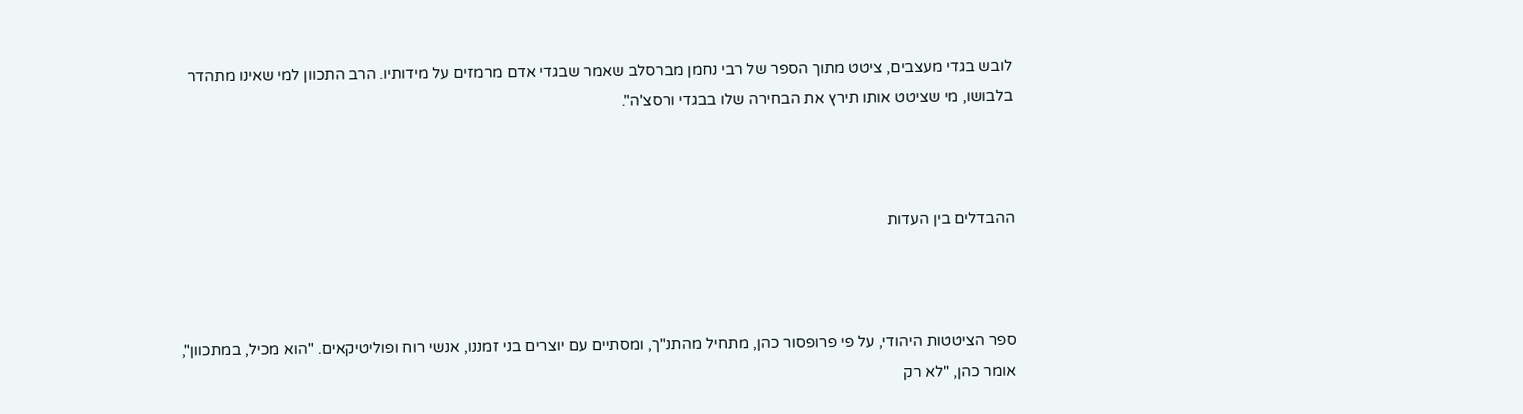לובש בגדי מעצבים, ציטט מתוך הספר של רבי נחמן מברסלב שאמר שבגדי אדם מרמזים על מידותיו. הרב התכוון למי שאינו מתהדר בלבושו, מי שציטט אותו תירץ את הבחירה שלו בבגדי ורסצ'ה".



ההבדלים בין העדות



ספר הציטטות היהודי, על פי פרופסור כהן, מתחיל מהתנ"ך, ומסתיים עם יוצרים בני זמננו, אנשי רוח ופוליטיקאים. "הוא מכיל, במתכוון", אומר כהן, "לא רק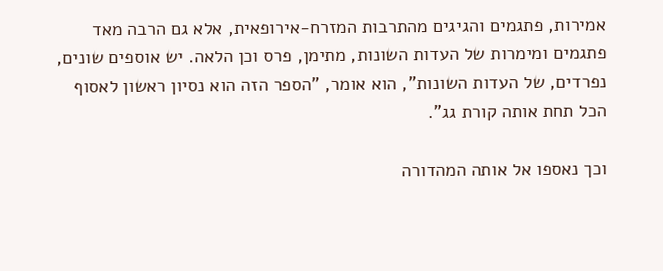אמירות, פתגמים והגיגים מהתרבות המזרח-אירופאית, אלא גם הרבה מאד פתגמים ומימרות של העדות השונות, מתימן, פרס וכן הלאה. יש אוספים שונים, נפרדים, של העדות השונות", הוא אומר, "הספר הזה הוא נסיון ראשון לאסוף הכל תחת אותה קורת גג".

וכך נאספו אל אותה המהדורה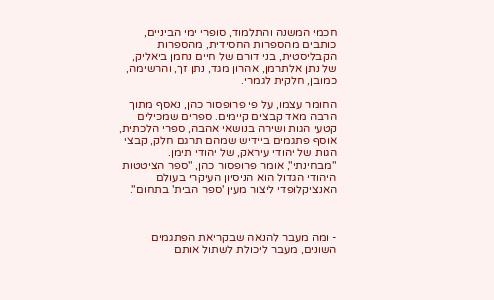חכמי המשנה והתלמוד, סופרי ימי הביניים, כותבים מהספרות החסידית, מהספרות הקבליסטית, בני דורם של חיים נחמן ביאליק, של נתן אלתרמן, אהרון מגד, נתן זך, והרשימה, כמובן, חלקית לגמרי.

החומר עצמו, על פי פרופסור כהן, נאסף מתוך הרבה מאד קבצים קיימים. ספרים שמכילים קטעי הגות ושירה בנושאי אהבה, ספרי הלכתית, אוסף פתגמים ביידיש שמהם תרגם חלק, קבצי הגות של יהודי עיראק, של יהודי תימן. "מבחינתי", אומר פרופסור כהן, "ספר הציטטות היהודי הגדול הוא הניסיון העיקרי בעולם האנציקלופדי ליצור מעין 'ספר הבית' בתחום".



- ומה מעבר להנאה שבקריאת הפתגמים השונים, מעבר ליכולת לשתול אותם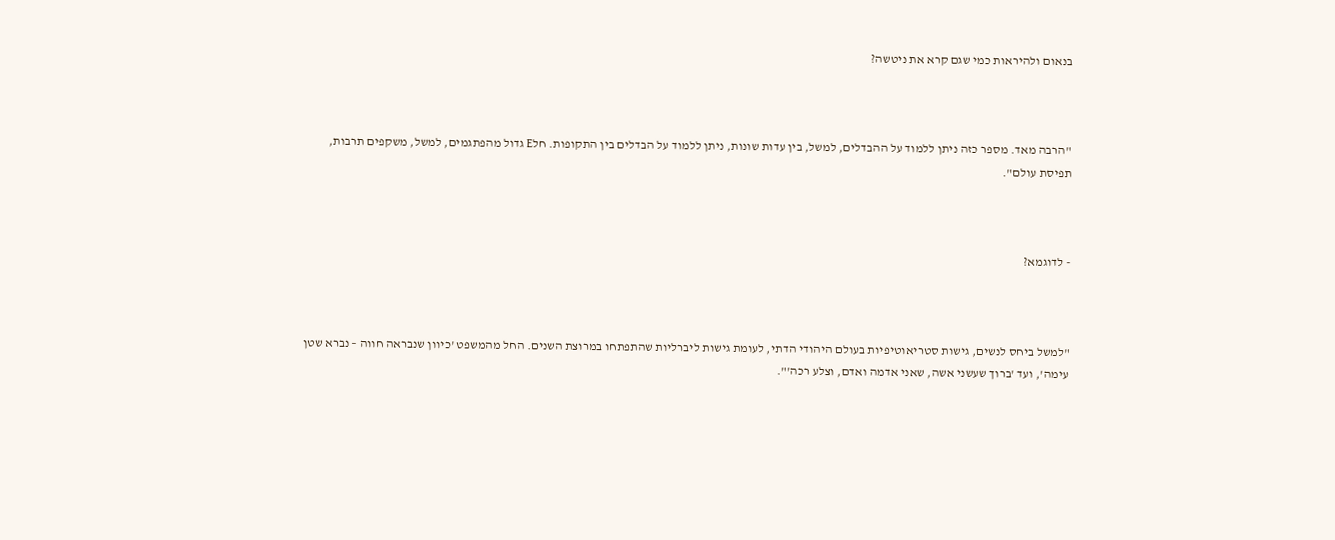בנאום ולהיראות כמי שגם קרא את ניטשה?



"הרבה מאד. מספר כזה ניתן ללמוד על ההבדלים, למשל, בין עדות שונות, ניתן ללמוד על הבדלים בין התקופות. חלE גדול מהפתגמים, למשל, משקפים תרבות, תפיסת עולם".



- לדוגמא?



"למשל ביחס לנשים, גישות סטריאוטיפיות בעולם היהודי הדתי, לעומת גישות ליברליות שהתפתחו במרוצת השנים. החל מהמשפט 'כיוון שנבראה חווה – נברא שטן עימה', ועד 'ברוך שעשני אשה, שאני אדמה ואדם, וצלע רכה'".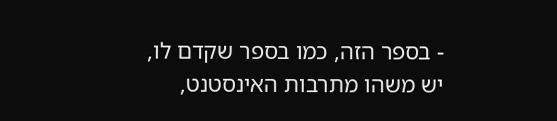- בספר הזה, כמו בספר שקדם לו, יש משהו מתרבות האינסטנט,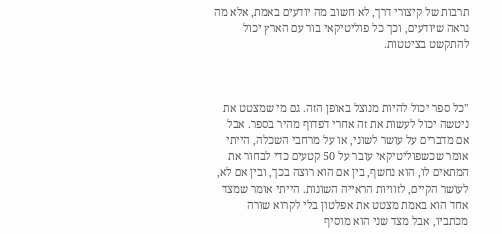תרבות של קיצורי דרך, לא חשוב מה יודעים באמת, אלא מה נראה שיודעים, וכך כל פוליטיקאי בור עם הארץ יכול להתקשט בציטטות.



"כל ספר יכול להיות מנוצל באופן הזה. גם מי שמצטט את ניטשה יכול לעשות את זה אחרי דפדוף מהיר בספר. אבל אם מדברים על עושר לשוני, או על מרחבי השכלה, הייתי אומר שכשפוליטיקאי עובר על 50 קטעים כדי לבחור את המתאים לו, הוא נחשף, בין אם הוא רוצה בכך, ובין אם לא, לעושר הקיים, לזוויות הראייה השונות. הייתי אומר שמצד אחד הוא באמת מצטט את אפלטון בלי לקרוא שורה מכתביו, אבל מצד שני הוא מוסיף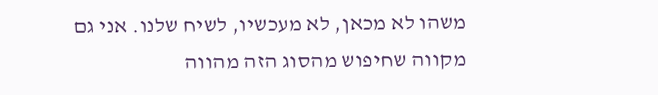משהו לא מכאן, לא מעכשיו, לשיח שלנו. אני גם מקווה שחיפוש מהסוג הזה מהווה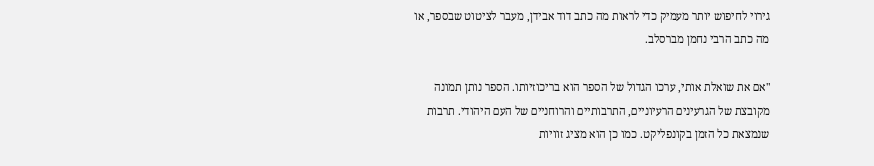גירוי לחיפוש יותר מעמיק כדי לראות מה כתב דוד אבידן, מעבר לציטוט שבספר, או מה כתב הרבי נחמן מברסלב.

"אם את שואלת אותי, ערכו הגדול של הספר הוא בריכוזיותו. הספר נותן תמונה מקובצת של הגרעינים הרעיוניים, התרבותיים והרוחניים של העם היהודי. תרבות שנמצאת כל הזמן בקונפליקט. כמו כן הוא מציג זוויות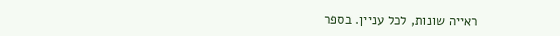ראייה שונות, לכל עניין. בספר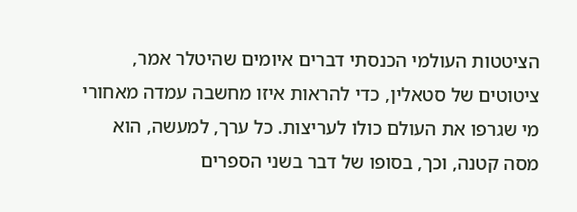הציטטות העולמי הכנסתי דברים איומים שהיטלר אמר, ציטוטים של סטאלין, כדי להראות איזו מחשבה עמדה מאחורי מי שגרפו את העולם כולו לעריצות. כל ערך, למעשה, הוא מסה קטנה, וכך, בסופו של דבר בשני הספרים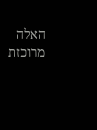האלה מרוכזת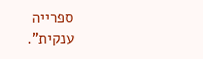ספרייה ענקית".